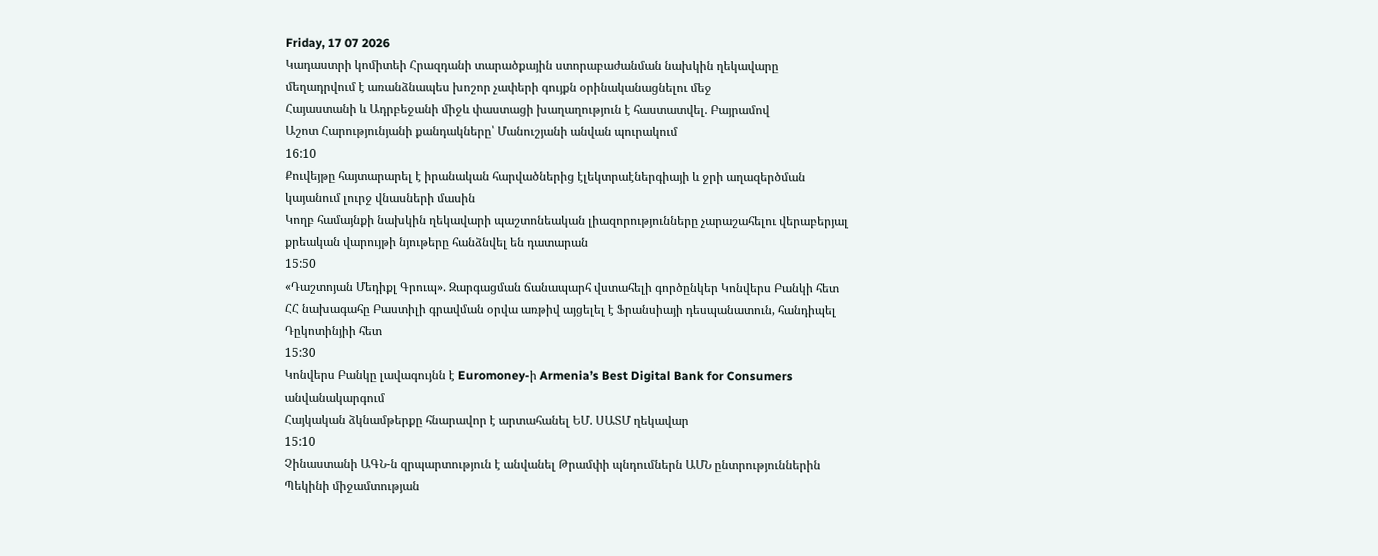Friday, 17 07 2026
Կադաստրի կոմիտեի Հրազդանի տարածքային ստորաբաժանման նախկին ղեկավարը մեղադրվում է առանձնապես խոշոր չափերի գույքն օրինականացնելու մեջ
Հայաստանի և Ադրբեջանի միջև փաստացի խաղաղություն է հաստատվել. Բայրամով
Աշոտ Հարությունյանի քանդակները՝ Մանուշյանի անվան պուրակում
16:10
Քուվեյթը հայտարարել է իրանական հարվածներից էլեկտրաէներգիայի և ջրի աղազերծման կայանում լուրջ վնասների մասին
Կողբ համայնքի նախկին ղեկավարի պաշտոնեական լիազորությունները չարաշահելու վերաբերյալ քրեական վարույթի նյութերը հանձնվել են դատարան
15:50
«Դաշտոյան Մեդիքլ Գրուպ». Զարգացման ճանապարհ վստահելի գործընկեր Կոնվերս Բանկի հետ
ՀՀ նախագահը Բաստիլի գրավման օրվա առթիվ այցելել է Ֆրանսիայի դեսպանատուն, հանդիպել Դըկոտինյիի հետ
15:30
Կոնվերս Բանկը լավագույնն է Euromoney-ի Armenia’s Best Digital Bank for Consumers անվանակարգում
Հայկական ձկնամթերքը հնարավոր է արտահանել ԵՄ. ՍԱՏՄ ղեկավար
15:10
Չինաստանի ԱԳՆ-ն զրպարտություն է անվանել Թրամփի պնդումներն ԱՄՆ ընտրություններին Պեկինի միջամտության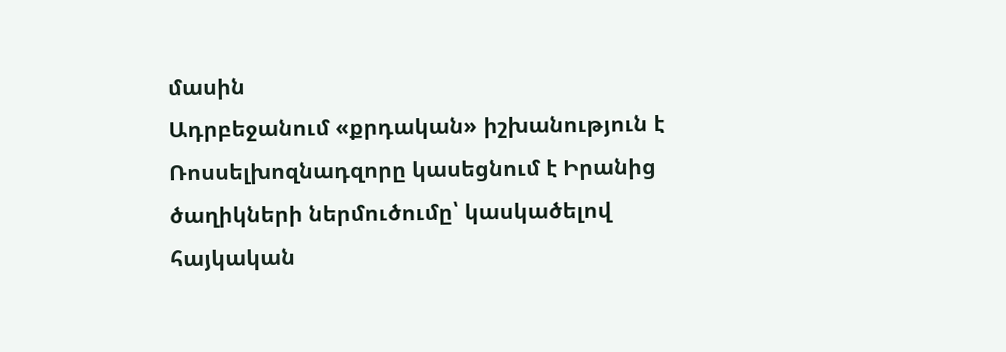մասին
Ադրբեջանում «քրդական» իշխանություն է
Ռոսսելխոզնադզորը կասեցնում է Իրանից ծաղիկների ներմուծումը՝ կասկածելով հայկական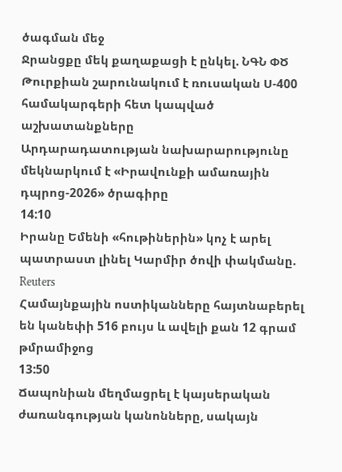ծագման մեջ
Ջրանցքը մեկ քաղաքացի է ընկել. ՆԳՆ ՓԾ
Թուրքիան շարունակում է ռուսական Ս-400 համակարգերի հետ կապված աշխատանքները
Արդարադատության նախարարությունը մեկնարկում է «Իրավունքի ամառային դպրոց-2026» ծրագիրը
14:10
Իրանը Եմենի «հութիներին» կոչ է արել պատրաստ լինել Կարմիր ծովի փակմանը. Reuters
Համայնքային ոստիկանները հայտնաբերել են կանեփի 516 բույս և ավելի քան 12 գրամ թմրամիջոց
13:50
Ճապոնիան մեղմացրել է կայսերական ժառանգության կանոնները, սակայն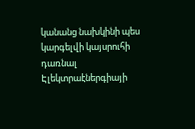կանանց նախկինի պես կարգելվի կայսրուհի դառնալ
Էլեկտրաէներգիայի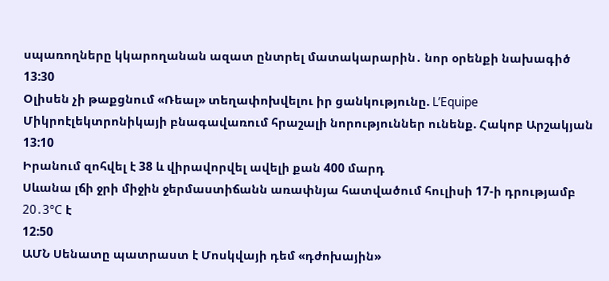սպառողները կկարողանան ազատ ընտրել մատակարարին․ նոր օրենքի նախագիծ
13:30
Օլիսեն չի թաքցնում «Ռեալ» տեղափոխվելու իր ցանկությունը. L’Equipe
Միկրոէլեկտրոնիկայի բնագավառում հրաշալի նորություններ ունենք. Հակոբ Արշակյան
13:10
Իրանում զոհվել է 38 և վիրավորվել ավելի քան 400 մարդ
Սևանա լճի ջրի միջին ջերմաստիճանն առափնյա հատվածում հուլիսի 17-ի դրությամբ 20․3°C է
12:50
ԱՄՆ Սենատը պատրաստ է Մոսկվայի դեմ «դժոխային»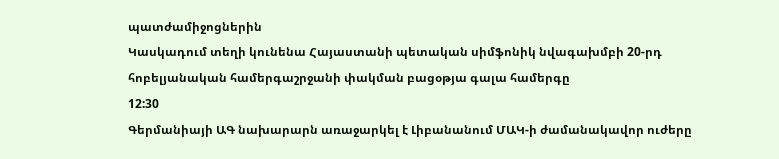պատժամիջոցներին
Կասկադում տեղի կունենա Հայաստանի պետական սիմֆոնիկ նվագախմբի 20-րդ հոբելյանական համերգաշրջանի փակման բացօթյա գալա համերգը
12:30
Գերմանիայի ԱԳ նախարարն առաջարկել է Լիբանանում ՄԱԿ-ի ժամանակավոր ուժերը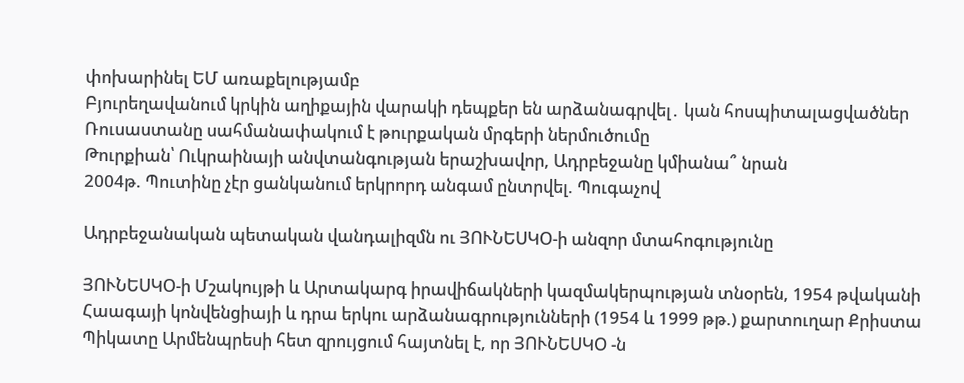փոխարինել ԵՄ առաքելությամբ
Բյուրեղավանում կրկին աղիքային վարակի դեպքեր են արձանագրվել․ կան հոսպիտալացվածներ
Ռուսաստանը սահմանափակում է թուրքական մրգերի ներմուծումը
Թուրքիան՝ Ուկրաինայի անվտանգության երաշխավոր, Ադրբեջանը կմիանա՞ նրան
2004թ. Պուտինը չէր ցանկանում երկրորդ անգամ ընտրվել. Պուգաչով

Ադրբեջանական պետական վանդալիզմն ու ՅՈՒՆԵՍԿՕ-ի անզոր մտահոգությունը

ՅՈՒՆԵՍԿՕ-ի Մշակույթի և Արտակարգ իրավիճակների կազմակերպության տնօրեն, 1954 թվականի Հաագայի կոնվենցիայի և դրա երկու արձանագրությունների (1954 և 1999 թթ.) քարտուղար Քրիստա Պիկատը Արմենպրեսի հետ զրույցում հայտնել է, որ ՅՈՒՆԵՍԿՕ -ն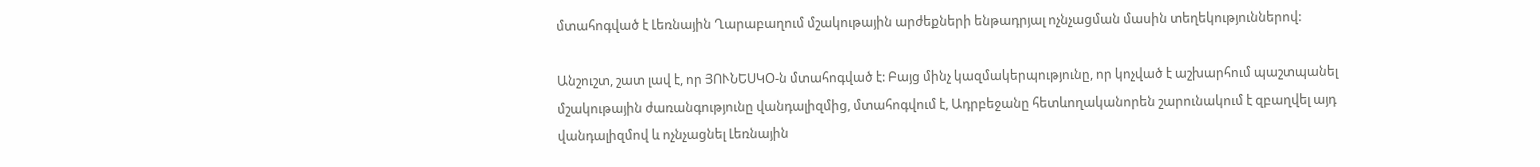մտահոգված է Լեռնային Ղարաբաղում մշակութային արժեքների ենթադրյալ ոչնչացման մասին տեղեկություններով:

Անշուշտ, շատ լավ է, որ ՅՈՒՆԵՍԿՕ-ն մտահոգված է: Բայց մինչ կազմակերպությունը, որ կոչված է աշխարհում պաշտպանել մշակութային ժառանգությունը վանդալիզմից, մտահոգվում է, Ադրբեջանը հետևողականորեն շարունակում է զբաղվել այդ վանդալիզմով և ոչնչացնել Լեռնային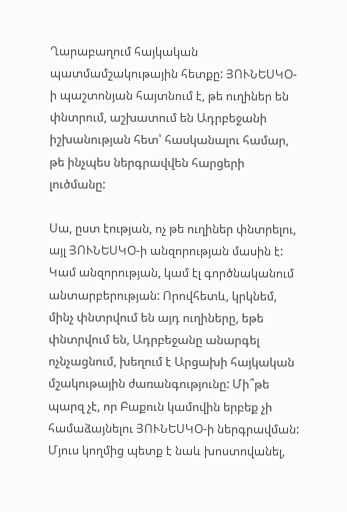Ղարաբաղում հայկական պատմամշակութային հետքը: ՅՈՒՆԵՍԿՕ-ի պաշտոնյան հայտնում է, թե ուղիներ են փնտրում, աշխատում են Ադրբեջանի իշխանության հետ՝ հասկանալու համար, թե ինչպես ներգրավվեն հարցերի լուծմանը:

Սա, ըստ էության, ոչ թե ուղիներ փնտրելու, այլ ՅՈՒՆԵՍԿՕ-ի անզորության մասին է: Կամ անզորության, կամ էլ գործնականում անտարբերության: Որովհետև, կրկնեմ, մինչ փնտրվում են այդ ուղիները, եթե փնտրվում են, Ադրբեջանը անարգել ոչնչացնում, խեղում է Արցախի հայկական մշակութային ժառանգությունը: Մի՞թե պարզ չէ, որ Բաքուն կամովին երբեք չի համաձայնելու ՅՈՒՆԵՍԿՕ-ի ներգրավման: Մյուս կողմից պետք է նաև խոստովանել,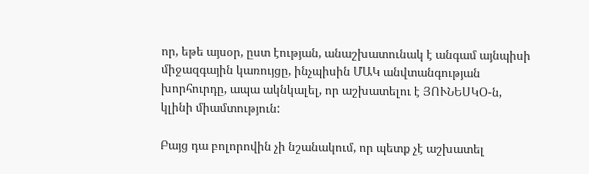որ, եթե այսօր, ըստ էության, անաշխատունակ է անգամ այնպիսի միջազգային կառույցը, ինչպիսին ՄԱԿ անվտանգության խորհուրդը, ապա ակնկալել, որ աշխատելու է ՅՈՒՆԵՍԿՕ-ն, կլինի միամտություն:

Բայց դա բոլորովին չի նշանակում, որ պետք չէ աշխատել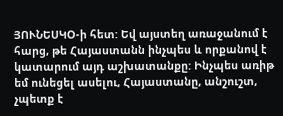ՅՈՒՆԵՍԿՕ-ի հետ: Եվ այստեղ առաջանում է հարց, թե Հայաստանն ինչպես և որքանով է կատարում այդ աշխատանքը: Ինչպես առիթ եմ ունեցել ասելու, Հայաստանը, անշուշտ, չպետք է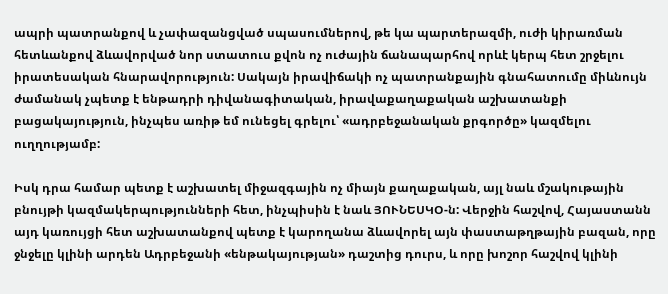ապրի պատրանքով և չափազանցված սպասումներով, թե կա պարտերազմի, ուժի կիրառման հետևանքով ձևավորված նոր ստատուս քվոն ոչ ուժային ճանապարհով որևէ կերպ հետ շրջելու իրատեսական հնարավորություն: Սակայն իրավիճակի ոչ պատրանքային գնահատումը միևնույն ժամանակ չպետք է ենթադրի դիվանագիտական, իրավաքաղաքական աշխատանքի բացակայություն, ինչպես առիթ եմ ունեցել գրելու՝ «ադրբեջանական քրգործը» կազմելու ուղղությամբ:

Իսկ դրա համար պետք է աշխատել միջազգային ոչ միայն քաղաքական, այլ նաև մշակութային բնույթի կազմակերպությունների հետ, ինչպիսին է նաև ՅՈՒՆԵՍԿՕ-ն: Վերջին հաշվով, Հայաստանն այդ կառույցի հետ աշխատանքով պետք է կարողանա ձևավորել այն փաստաթղթային բազան, որը ջնջելը կլինի արդեն Ադրբեջանի «ենթակայության» դաշտից դուրս, և որը խոշոր հաշվով կլինի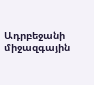Ադրբեջանի միջազգային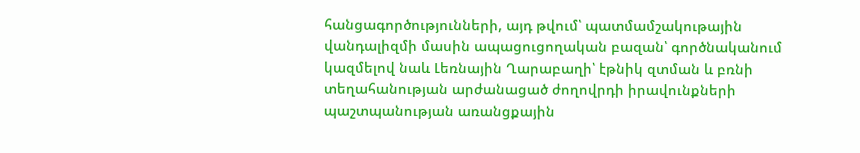հանցագործությունների, այդ թվում՝ պատմամշակութային վանդալիզմի մասին ապացուցողական բազան՝ գործնականում կազմելով նաև Լեռնային Ղարաբաղի՝ էթնիկ զտման և բռնի տեղահանության արժանացած ժողովրդի իրավունքների պաշտպանության առանցքային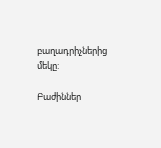բաղադրիչներից մեկը:

Բաժիններ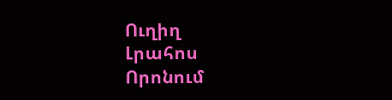Ուղիղ
Լրահոս
Որոնում